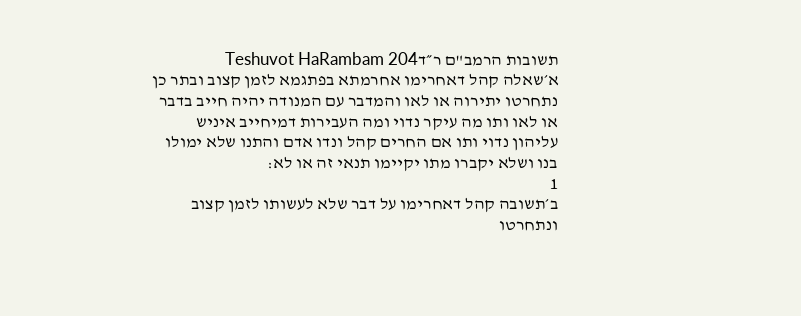תשובות הרמב"ם ר״דTeshuvot HaRambam 204
א׳שאלה קהל דאחרימו אחרמתא בפתגמא לזמן קצוב ובתר כן נתחרטו יתירוה או לאו והמדבר עם המנודה יהיה חייב בדבר או לאו ותו מה עיקר נדוי ומה העבירות דמיחייב איניש עליהון נדוי ותו אם החרים קהל ונדו אדם והתנו שלא ימולו בנו ושלא יקברו מתו יקיימו תנאי זה או לא:
1
ב׳תשובה קהל דאחרימו על דבר שלא לעשותו לזמן קצוב ונתחרטו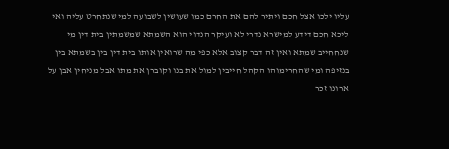עליו ילכו אצל חכם ויתיר להם את החרם כמו שעושין לשבועה למי שנתחרט עליה ואי ליכא חכם דידע למישרא נדרי לא ועיקר הנדוי הוא השמתא שמשמתין בית דין מי שנחחייב שמתא ואין זה דבר קצוב אלא כפי מה שרואין אותו בית דין בין בשמתא בין בנזיפה ומי שהחרימוהו הקהל חייבין למול את בנו וקוברן את מתו אבל מניחין אבן על ארונו זכר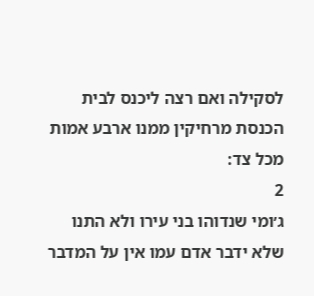לסקילה ואם רצה ליכנס לבית הכנסת מרחיקין ממנו ארבע אמות מכל צד:
2
ג׳ומי שנדוהו בני עירו ולא התנו שלא ידבר אדם עמו אין על המדבר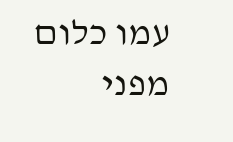עמו כלום מפני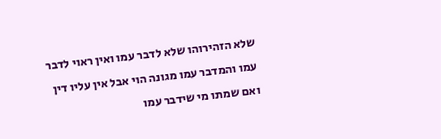שלא הזהירוהו שלא לדבר עמו ואין ראוי לדבר עמו והמדבר עמו מגונה הוי אבל אין עליו דין ואם שמתו מי שידבר עמו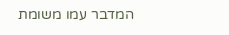המדבר עמו משומת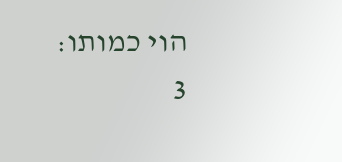הוי כמותו:
3